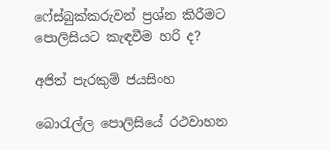ෆේස්බුක්කරුවන් ප්‍රශ්න කිරීමට පොලිසියට කැඳවීම හරි ද?

අජිත් පැරකුම් ජයසිංහ

බොරැල්ල පොලිසියේ රථවාහන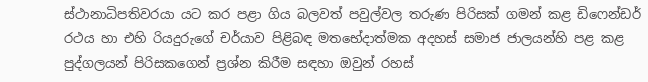ස්ථානාධිපතිවරයා යට කර පළා ගිය බලවත් පවුල්වල තරුණ පිරිසක් ගමන් කළ ඩිෆෙන්ඩර් රථය හා එහි රියදුරුගේ චර්යාව පිළිබඳ මතභේදාත්මක අදහස් සමාජ ජාලයන්හි පළ කළ පුද්ගලයන් පිරිසකගෙන් ප්‍රශ්න කිරීම සඳහා ඔවුන් රහස්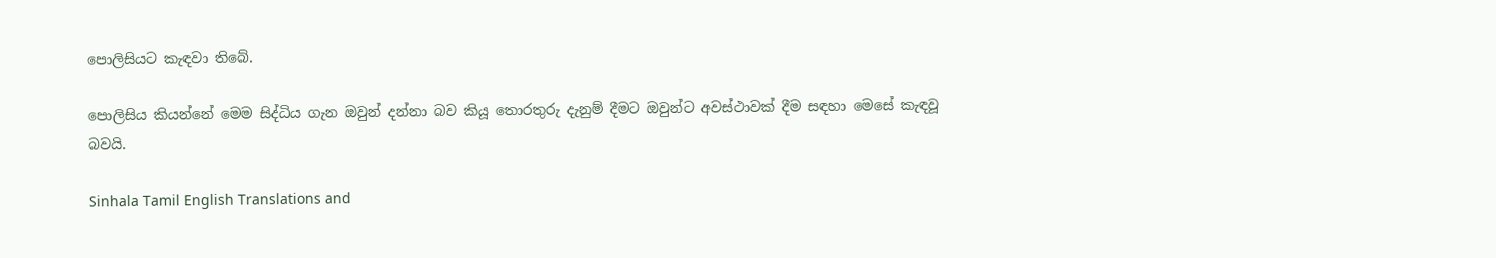පොලිසියට කැඳවා තිබේ.

පොලිසිය කියන්නේ මෙම සිද්ධිය ගැන ඔවුන් දන්නා බව කියූ තොරතුරු දැනුම් දීමට ඔවුන්ට අවස්ථාවක් දීම සඳහා මෙසේ කැඳවූ බවයි.

Sinhala Tamil English Translations and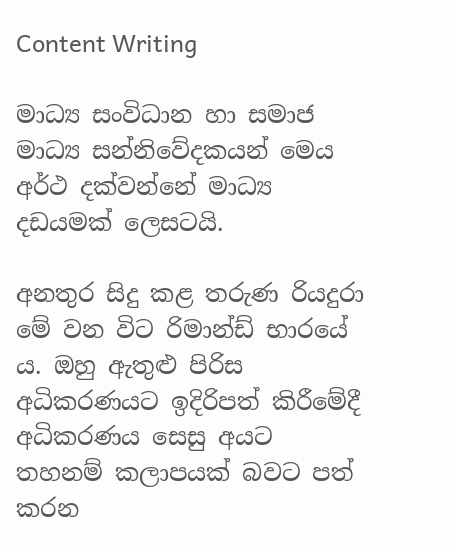Content Writing

මාධ්‍ය සංවිධාන හා සමාජ මාධ්‍ය සන්නිවේදකයන් මෙය අර්ථ දක්වන්නේ මාධ්‍ය දඩයමක් ලෙසටයි.

අනතුර සිදු කළ තරුණ රියදුරා මේ වන විට රිමාන්ඩ් භාරයේ ය. ඔහු ඇතුළු පිරිස අධිකරණයට ඉදිරිපත් කිරීමේදී අධිකරණය සෙසු අයට තහනම් කලාපයක් බවට පත් කරන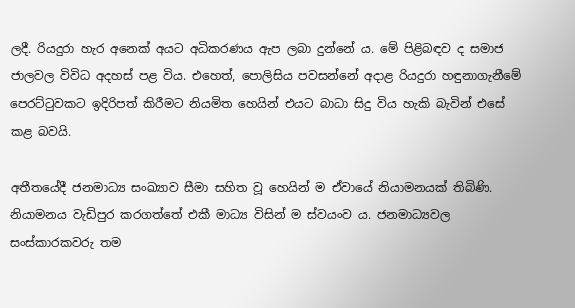ලදී. රියදුරා හැර අනෙක් අයට අධිකරණය ඇප ලබා දුන්නේ ය. මේ පිළිබඳව ද සමාජ ජාලවල විවිධ අදහස් පළ විය. එහෙත්, පොලිසිය පවසන්නේ අදාළ රියදුරා හඳුනාගැනීමේ පෙරට්ටුවකට ඉදිරිපත් කිරීමට නියමිත හෙයින් එයට බාධා සිදු විය හැකි බැවින් එසේ කළ බවයි.

අතීතයේදී ජනමාධ්‍ය සංඛ්‍යාව සීමා සහිත වූ හෙයින් ම ඒවායේ නියාමනයක් තිබිණි. නියාමනය වැඩිපුර කරගත්තේ එකී මාධ්‍ය විසින් ම ස්වයංව ය. ජනමාධ්‍යවල සංස්කාරකවරු තම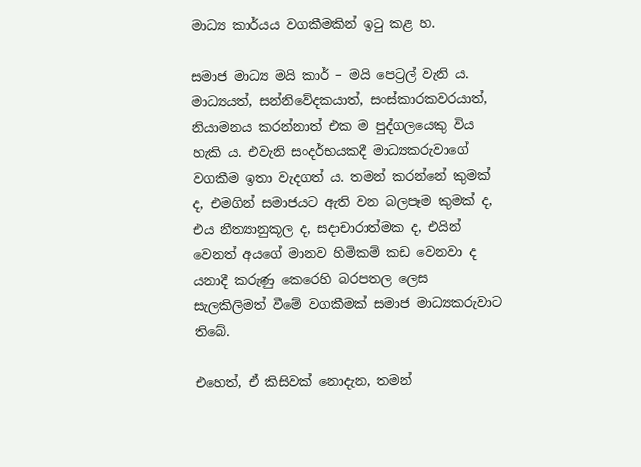මාධ්‍ය කාර්යය වගකීමකින් ඉටු කළ හ.

සමාජ මාධ්‍ය මයි කාර් – මයි පෙට්‍රල් වැනි ය. මාධ්‍යයත්, සන්නිවේදකයාත්, සංස්කාරකවරයාත්, නියාමනය කරන්නාත් එක ම පුද්ගලයෙකු විය හැකි ය. එවැනි සංදර්භයකදී මාධ්‍යකරුවාගේ වගකීම ඉතා වැදගත් ය. තමන් කරන්නේ කුමක් ද, එමගින් සමාජයට ඇති වන බලපෑම කුමක් ද, එය නීත්‍යානුකූල ද, සදාචාරාත්මක ද, එයින් වෙනත් අයගේ මානව හිමිකම් කඩ වෙනවා ද යනාදී කරුණු කෙරෙහි බරපතල ලෙස සැලකිලිමත් වීමේ වගකීමක් සමාජ මාධ්‍යකරුවාට තිබේ.

එහෙත්, ඒ කිසිවක් නොදැන, තමන්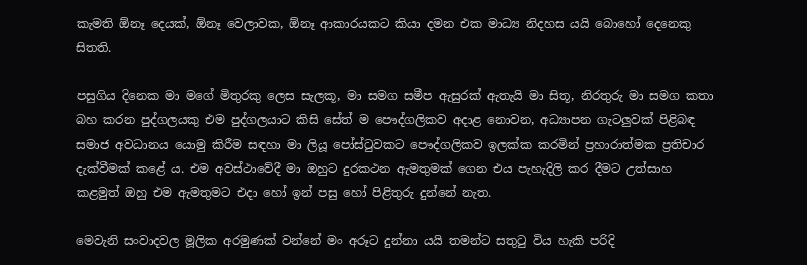කැමති ඕනෑ දෙයක්, ඕනෑ වෙලාවක, ඕනෑ ආකාරයකට කියා දමන එක මාධ්‍ය නිදහස යයි බොහෝ දෙනෙකු සිතති.

පසුගිය දිනෙක මා මගේ මිතුරකු ලෙස සැලකූ, මා සමග සමීප ඇසුරක් ඇතැයි මා සිතූ, නිරතුරු මා සමග කතා බහ කරන පුද්ගලයකු එම පුද්ගලයාට කිසි සේත් ම පෞද්ගලිකව අදාළ නොවන, අධ්‍යාපන ගැටලුවක් පිළිබඳ සමාජ අවධානය යොමු කිරීම සඳහා මා ලියූ පෝස්ටුවකට පෞද්ගලිකව ඉලක්ක කරමින් ප්‍රහාරාත්මක ප්‍රතිචාර දැක්වීමක් කළේ ය. එම අවස්ථාවේදී මා ඔහුට දුරකථන ඇමතුමක් ගෙන එය පැහැදිලි කර දීමට උත්සාහ කළමුත් ඔහු එම ඇමතුමට එදා හෝ ඉන් පසු හෝ පිළිතුරු දුන්නේ නැත.

මෙවැනි සංවාදවල මූලික අරමුණක් වන්නේ මං අරූට දුන්නා යයි තමන්ට සතුටු විය හැකි පරිදි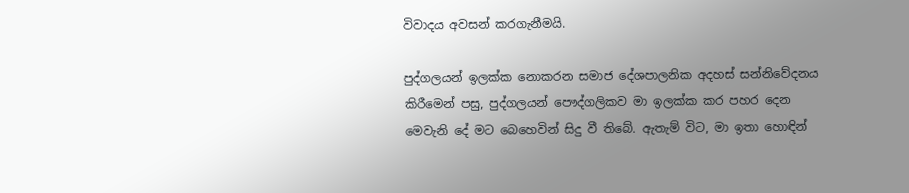විවාදය අවසන් කරගැනීමයි.

පුද්ගලයන් ඉලක්ක නොකරන සමාජ දේශපාලනික අදහස් සන්නිවේදනය කිරීමෙන් පසු, පුද්ගලයන් පෞද්ගලිකව මා ඉලක්ක කර පහර දෙන මෙවැනි දේ මට බෙහෙවින් සිදු වී තිබේ. ඇතැම් විට, මා ඉතා හොඳින්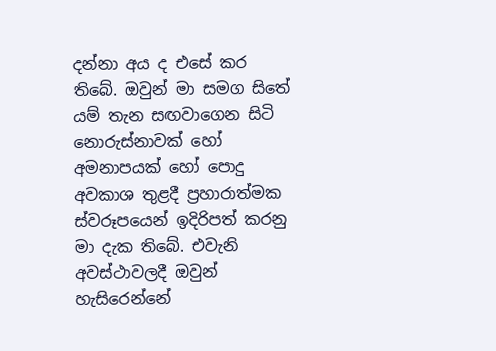දන්නා අය ද එසේ කර තිබේ. ඔවුන් මා සමග සිතේ යම් තැන සඟවාගෙන සිටි නොරුස්නාවක් හෝ අමනාපයක් හෝ පොදු අවකාශ තුළදී ප්‍රහාරාත්මක ස්වරූපයෙන් ඉදිරිපත් කරනු මා දැක තිබේ. එවැනි අවස්ථාවලදී ඔවුන් හැසිරෙන්නේ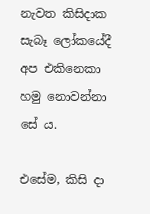නැවත කිසිදාක සැබෑ ලෝකයේදී අප එකිනෙකා හමු නොවන්නා සේ ය.

එසේම, කිසි දා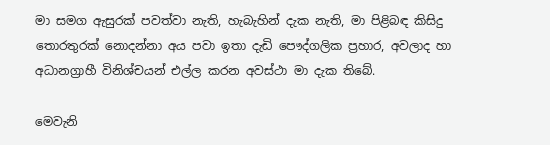මා සමග ඇසුරක් පවත්වා නැති, හැබැහින් දැක නැති, මා පිළිබඳ කිසිදු තොරතුරක් නොදන්නා අය පවා ඉතා දැඩි පෞද්ගලික ප්‍රහාර, අවලාද හා අධානග්‍රාහී විනිශ්චයන් එල්ල කරන අවස්ථා මා දැක තිබේ.

මෙවැනි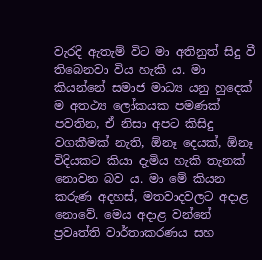වැරදි ඇතැම් විට මා අතිනුත් සිදු වී තිබෙනවා විය හැකි ය. මා කියන්නේ සමාජ මාධ්‍ය යනු හුදෙක් ම අතථ්‍ය ලෝකයක පමණක් පවතින, ඒ නිසා අපට කිසිදු වගකීමක් නැති, ඕනෑ දෙයක්, ඕනෑ විදියකට කියා දැමිය හැකි තැනක් නොවන බව ය. මා මේ කියන කරුණ අදහස්, මතවාදවලට අදාළ නොවේ. මෙය අදාළ වන්නේ ප්‍රවෘත්ති වාර්තාකරණය සහ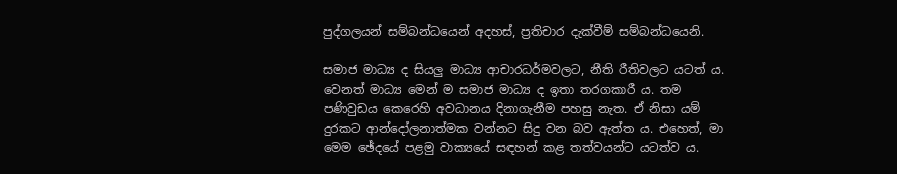පුද්ගලයන් සම්බන්ධයෙන් අදහස්, ප්‍රතිචාර දැක්වීම් සම්බන්ධයෙනි.

සමාජ මාධ්‍ය ද සියලු මාධ්‍ය ආචාරධර්මවලට, නීති රීතිවලට යටත් ය. වෙනත් මාධ්‍ය මෙන් ම සමාජ මාධ්‍ය ද ඉතා තරගකාරී ය. තම පණිවුඩය කෙරෙහි අවධානය දිනාගැනීම පහසු නැත. ඒ නිසා යම් දුරකට ආන්දෝලනාත්මක වන්නට සිදු වන බව ඇත්ත ය. එහෙත්, මා මෙම ඡේදයේ පළමු වාක්‍යයේ සඳහන් කළ තත්වයන්ට යටත්ව ය.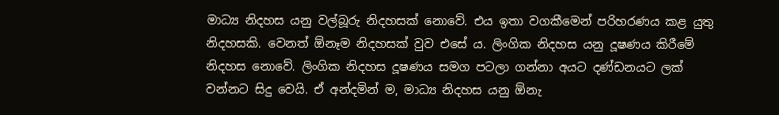මාධ්‍ය නිදහස යනු වල්බූරු නිදහසක් නොවේ. එය ඉතා වගකීමෙන් පරිහරණය කළ යුතු නිදහසකි. වෙනත් ඕනෑම නිදහසක් වුව එසේ ය. ලිංගික නිදහස යනු දූෂණය කිරීමේ නිදහස නොවේ. ලිංගික නිදහස දූෂණය සමග පටලා ගන්නා අයට දණ්ඩනයට ලක් වන්නට සිදු වෙයි. ඒ අන්දමින් ම, මාධ්‍ය නිදහස යනු ඕනැ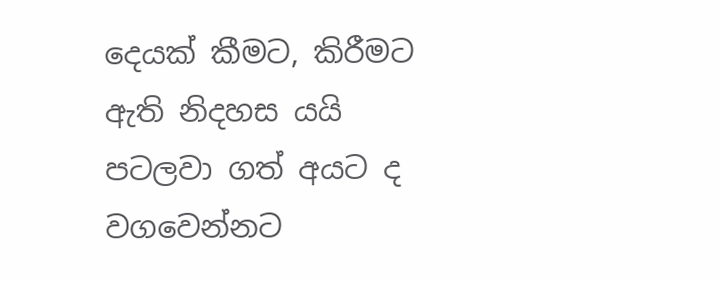දෙයක් කීමට, කිරීමට ඇති නිදහස යයි පටලවා ගත් අයට ද වගවෙන්නට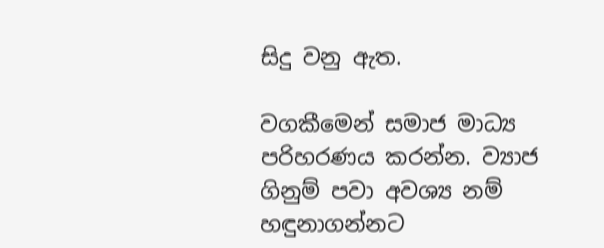සිදු වනු ඇත.

වගකීමෙන් සමාජ මාධ්‍ය පරිහරණය කරන්න. ව්‍යාජ ගිනුම් පවා අවශ්‍ය නම් හඳුනාගන්නට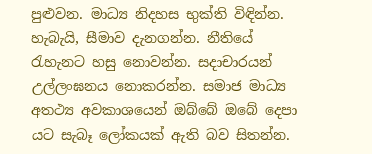පුළුවන. මාධ්‍ය නිදහස භුක්ති විඳින්න. හැබැයි, සීමාව දැනගන්න. නීතියේ රැහැනට හසු නොවන්න. සදාචාරයන් උල්ලංඝනය නොකරන්න. සමාජ මාධ්‍ය අතථ්‍ය අවකාශයෙන් ඔබ්බේ ඔබේ දෙපා යට සැබෑ ලෝකයක් ඇති බව සිතන්න.